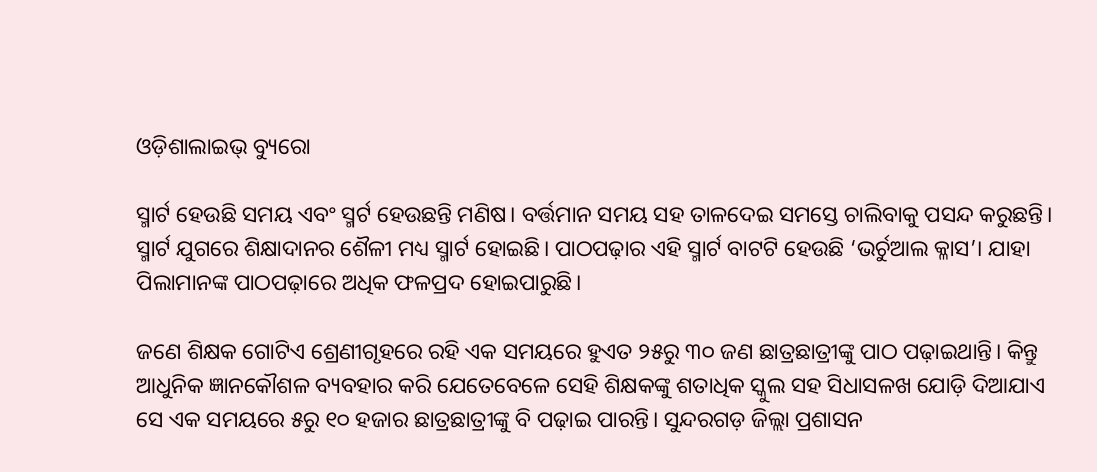ଓଡ଼ିଶାଲାଇଭ୍ ବ୍ୟୁରୋ

ସ୍ମାର୍ଟ ହେଉଛି ସମୟ ଏବଂ ସ୍ମର୍ଟ ହେଉଛନ୍ତି ମଣିଷ। ବର୍ତ୍ତମାନ ସମୟ ସହ ତାଳଦେଇ ସମସ୍ତେ ଚାଲିବାକୁ ପସନ୍ଦ କରୁଛନ୍ତି। ସ୍ମାର୍ଟ ଯୁଗରେ ଶିକ୍ଷାଦାନର ଶୈଳୀ ମଧ୍ୟ ସ୍ମାର୍ଟ ହୋଇଛି। ପାଠପଢ଼ାର ଏହି ସ୍ମାର୍ଟ ବାଟଟି ହେଉଛି ‘ଭର୍ଚୁଆଲ କ୍ଳାସ’। ଯାହା ପିଲାମାନଙ୍କ ପାଠପଢ଼ାରେ ଅଧିକ ଫଳପ୍ରଦ ହୋଇପାରୁଛି।

ଜଣେ ଶିକ୍ଷକ ଗୋଟିଏ ଶ୍ରେଣୀଗୃହରେ ରହି ଏକ ସମୟରେ ହୁଏତ ୨୫ରୁ ୩୦ ଜଣ ଛାତ୍ରଛାତ୍ରୀଙ୍କୁ ପାଠ ପଢ଼ାଇଥାନ୍ତି। କିନ୍ତୁ ଆଧୁନିକ ଜ୍ଞାନକୌଶଳ ବ୍ୟବହାର କରି ଯେତେବେଳେ ସେହି ଶିକ୍ଷକଙ୍କୁ ଶତାଧିକ ସ୍କୁଲ ସହ ସିଧାସଳଖ ଯୋଡ଼ି ଦିଆଯାଏ ସେ ଏକ ସମୟରେ ୫ରୁ ୧୦ ହଜାର ଛାତ୍ରଛାତ୍ରୀଙ୍କୁ ବି ପଢ଼ାଇ ପାରନ୍ତି। ସୁନ୍ଦରଗଡ଼ ଜିଲ୍ଲା ପ୍ରଶାସନ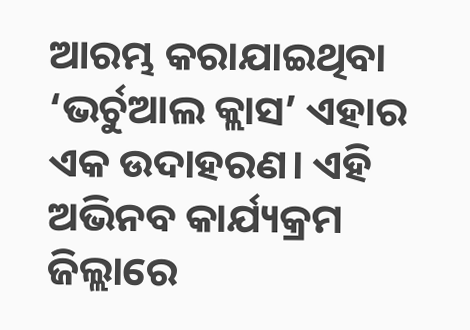ଆରମ୍ଭ କରାଯାଇଥିବା ‘ଭର୍ଚୁଆଲ କ୍ଲାସ’ ଏହାର ଏକ ଉଦାହରଣ। ଏହି ଅଭିନବ କାର୍ଯ୍ୟକ୍ରମ ଜିଲ୍ଲାରେ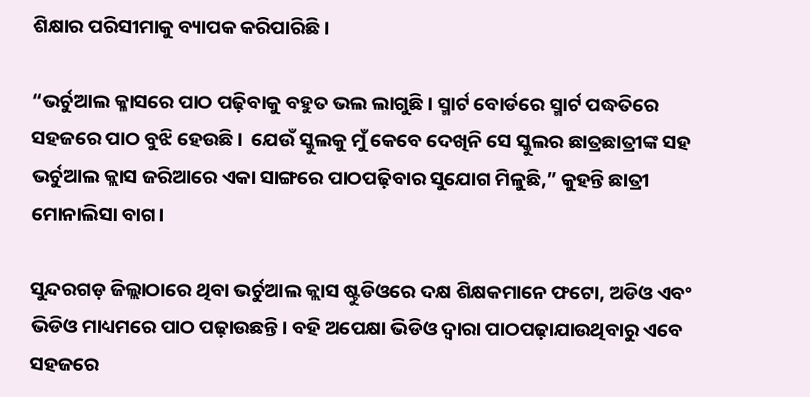ଶିକ୍ଷାର ପରିସୀମାକୁ ବ୍ୟାପକ କରିପାରିଛି।

“ଭର୍ଚୁଆଲ କ୍ଳାସରେ ପାଠ ପଢ଼ିବାକୁ ବହୁତ ଭଲ ଲାଗୁଛି। ସ୍ମାର୍ଟ ବୋର୍ଡରେ ସ୍ମାର୍ଟ ପଦ୍ଧତିରେ ସହଜରେ ପାଠ ବୁଝି ହେଉଛି।  ଯେଉଁ ସ୍କୁଲକୁ ମୁଁ କେବେ ଦେଖିନି ସେ ସ୍କୁଲର ଛାତ୍ରଛାତ୍ରୀଙ୍କ ସହ ଭର୍ଚୁଆଲ କ୍ଲାସ ଜରିଆରେ ଏକା ସାଙ୍ଗରେ ପାଠପଢ଼ିବାର ସୁଯୋଗ ମିଳୁଛି,” କୁହନ୍ତି ଛାତ୍ରୀ ମୋନାଲିସା ବାଗ।

ସୁନ୍ଦରଗଡ଼ ଜିଲ୍ଲାଠାରେ ଥିବା ଭର୍ଚୁଆଲ କ୍ଲାସ ଷ୍ଟୁଡିଓରେ ଦକ୍ଷ ଶିକ୍ଷକମାନେ ଫଟୋ, ଅଡିଓ ଏବଂ ଭିଡିଓ ମାଧ୍ୟମରେ ପାଠ ପଢ଼ାଉଛନ୍ତି। ବହି ଅପେକ୍ଷା ଭିଡିଓ ଦ୍ଵାରା ପାଠପଢ଼ାଯାଉଥିବାରୁ ଏବେ ସହଜରେ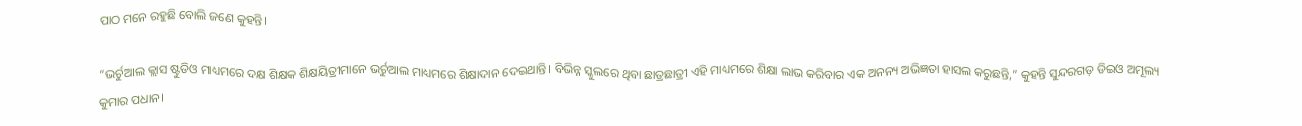ପାଠ ମନେ ରହୁଛି ବୋଲି ଜଣେ କୁହନ୍ତି।

“ଭର୍ଚୁଆଲ କ୍ଲାସ ଷ୍ଟୁଡିଓ ମାଧ୍ୟମରେ ଦକ୍ଷ ଶିକ୍ଷକ ଶିକ୍ଷୟିତ୍ରୀମାନେ ଭର୍ଚୁଆଲ ମାଧ୍ୟମରେ ଶିକ୍ଷାଦାନ ଦେଇଥାନ୍ତି। ବିଭିନ୍ନ ସ୍କୁଲରେ ଥିବା ଛାତ୍ରଛାତ୍ରୀ ଏହି ମାଧ୍ୟମରେ ଶିକ୍ଷା ଲାଭ କରିବାର ଏକ ଅନନ୍ୟ ଅଭିଜ୍ଞତା ହାସଲ କରୁଛନ୍ତି,” କୁହନ୍ତି ସୁନ୍ଦରଗଡ଼ ଡିଇଓ ଅମୂଲ୍ୟ କୁମାର ପଧାନ।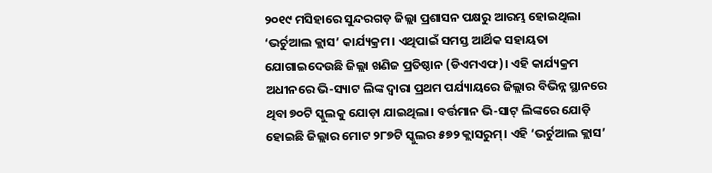୨୦୧୯ ମସିହାରେ ସୁନ୍ଦରଗଡ଼ ଜିଲ୍ଲା ପ୍ରଶାସନ ପକ୍ଷରୁ ଆରମ୍ଭ ହୋଇଥିଲା ‘ଭର୍ଚୁଆଲ କ୍ଲାସ’ କାର୍ଯ୍ୟକ୍ରମ। ଏଥିପାଇଁ ସମସ୍ତ ଆର୍ଥିକ ସହାୟତା ଯୋଗାଇଦେଉଛି ଜିଲ୍ଲା ଖଣିଜ ପ୍ରତିଷ୍ଠାନ (ଡିଏମଏଫ)। ଏହି କାର୍ଯ୍ୟକ୍ରମ ଅଧୀନରେ ଭି-ସ୍ୟାଟ ଲିଙ୍କ ଦ୍ଵାରା ପ୍ରଥମ ପର୍ଯ୍ୟାୟରେ ଜିଲ୍ଲାର ବିଭିନ୍ନ ସ୍ଥାନରେ ଥିବା ୭୦ଟି ସ୍କୁଲକୁ ଯୋଡ଼ା ଯାଇଥିଲା। ବର୍ତ୍ତମାନ ଭି-ସାଟ୍ ଲିଙ୍କରେ ଯୋଡ଼ି ହୋଇଛି ଜିଲ୍ଲାର ମୋଟ ୨୮୭ଟି ସ୍କୁଲର ୫୭୨ କ୍ଲାସରୁମ୍। ଏହି ‘ଭର୍ଚୁଆଲ କ୍ଲାସ’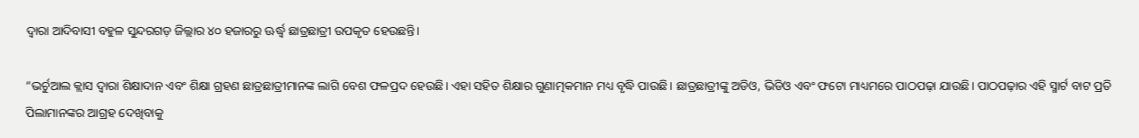ଦ୍ଵାରା ଆଦିବାସୀ ବହୁଳ ସୁନ୍ଦରଗଡ଼ ଜିଲ୍ଲାର ୪୦ ହଜାରରୁ ଊର୍ଦ୍ଧ୍ଵ ଛାତ୍ରଛାତ୍ରୀ ଉପକୃତ ହେଉଛନ୍ତି।

“ଭର୍ଚୁଆଲ କ୍ଲାସ ଦ୍ଵାରା ଶିକ୍ଷାଦାନ ଏବଂ ଶିକ୍ଷା ଗ୍ରହଣ ଛାତ୍ରଛାତ୍ରୀମାନଙ୍କ ଲାଗି ବେଶ ଫଳପ୍ରଦ ହେଉଛି। ଏହା ସହିତ ଶିକ୍ଷାର ଗୁଣାତ୍ମକମାନ ମଧ୍ୟ ବୃଦ୍ଧି ପାଉଛି। ଛାତ୍ରଛାତ୍ରୀଙ୍କୁ ଅଡିଓ, ଭିଡିଓ ଏବଂ ଫଟୋ ମାଧ୍ୟମରେ ପାଠପଢ଼ା ଯାଉଛି। ପାଠପଢ଼ାର ଏହି ସ୍ମାର୍ଟ ବାଟ ପ୍ରତି ପିଲାମାନଙ୍କର ଆଗ୍ରହ ଦେଖିବାକୁ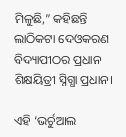ମିଳୁଛି,” କହିଛନ୍ତି ଲାଠିକଟା ଦେଓକରଣ ବିଦ୍ୟାପୀଠର ପ୍ରଧାନ ଶିକ୍ଷୟିତ୍ରୀ ସ୍ନିଗ୍ଧା ପ୍ରଧାନ।

ଏହି ‘ଭର୍ଚୁଆଲ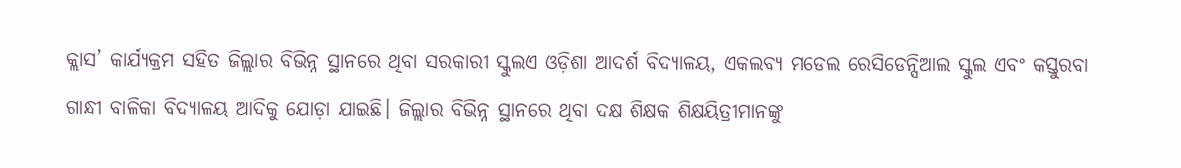କ୍ଲାସ’ କାର୍ଯ୍ୟକ୍ରମ ସହିତ ଜିଲ୍ଲାର ବିଭିନ୍ନ ସ୍ଥାନରେ ଥିବା ସରକାରୀ ସ୍କୁଲଏ ଓଡ଼ିଶା ଆଦର୍ଶ ବିଦ୍ୟାଳୟ, ଏକଲବ୍ୟ ମଡେଲ ରେସିଡେନ୍ସିଆଲ ସ୍କୁଲ ଏବଂ କସ୍ତୁରବା ଗାନ୍ଧୀ ବାଳିକା ବିଦ୍ୟାଳୟ ଆଦିକୁ ଯୋଡ଼ା ଯାଇଛି। ଜିଲ୍ଲାର ବିଭିନ୍ନ ସ୍ଥାନରେ ଥିବା ଦକ୍ଷ ଶିକ୍ଷକ ଶିକ୍ଷୟିତ୍ରୀମାନଙ୍କୁ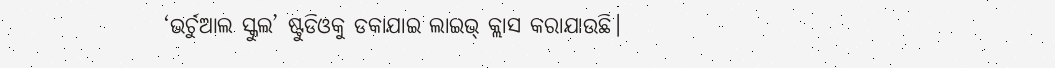‘ଭର୍ଚୁଆଲ ସ୍କୁଲ’ ଷ୍ଟୁଡିଓକୁ ଡକାଯାଇ ଲାଇଭ୍ କ୍ଲାସ କରାଯାଉଛି।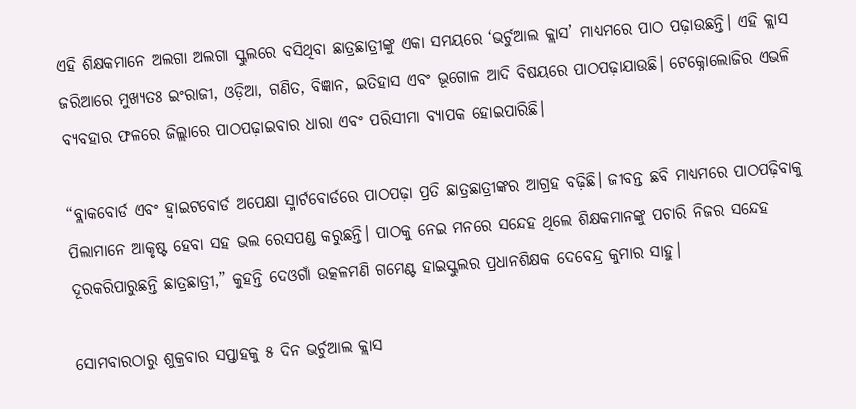ଏହି ଶିକ୍ଷକମାନେ ଅଲଗା ଅଲଗା ସ୍କୁଲରେ ବସିଥିବା ଛାତ୍ରଛାତ୍ରୀଙ୍କୁ ଏକା ସମୟରେ ‘ଭର୍ଚୁଆଲ କ୍ଲାସ’ ମାଧ୍ୟମରେ ପାଠ ପଢ଼ାଉଛନ୍ତି। ଏହି କ୍ଲାସ ଜରିଆରେ ମୁଖ୍ୟତଃ ଇଂରାଜୀ, ଓଡ଼ିଆ, ଗଣିତ, ବିଜ୍ଞାନ, ଇତିହାସ ଏବଂ ଭୂଗୋଳ ଆଦି ବିଷୟରେ ପାଠପଢ଼ାଯାଉଛି। ଟେକ୍ନୋଲୋଜିର ଏଭଳି ବ୍ୟବହାର ଫଳରେ ଜିଲ୍ଲାରେ ପାଠପଢ଼ାଇବାର ଧାରା ଏବଂ ପରିସୀମା ବ୍ୟାପକ ହୋଇପାରିଛି।

“ବ୍ଲାକବୋର୍ଡ ଏବଂ ହ୍ଵାଇଟବୋର୍ଡ ଅପେକ୍ଷା ସ୍ମାର୍ଟବୋର୍ଡରେ ପାଠପଢ଼ା ପ୍ରତି ଛାତ୍ରଛାତ୍ରୀଙ୍କର ଆଗ୍ରହ ବଢ଼ିଛି। ଜୀବନ୍ତ ଛବି ମାଧ୍ୟମରେ ପାଠପଢ଼ିବାକୁ ପିଲାମାନେ ଆକୃଷ୍ଟ ହେବା ସହ ଭଲ ରେସପଣ୍ଡ କରୁଛନ୍ତି। ପାଠକୁ ନେଇ ମନରେ ସନ୍ଦେହ ଥିଲେ ଶିକ୍ଷକମାନଙ୍କୁ ପଚାରି ନିଜର ସନ୍ଦେହ ଦୂରକରିପାରୁଛନ୍ତି ଛାତ୍ରଛାତ୍ରୀ,” କୁହନ୍ତି ଦେଓଗାଁ ଉତ୍କଳମଣି ଗମେଣ୍ଟ ହାଇସ୍କୁଲର ପ୍ରଧାନଶିକ୍ଷକ ଦେବେନ୍ଦ୍ର କୁମାର ସାହୁ।

ସୋମବାରଠାରୁ ଶୁକ୍ରବାର ସପ୍ତାହକୁ ୫ ଦିନ ଭର୍ଚୁଆଲ କ୍ଲାସ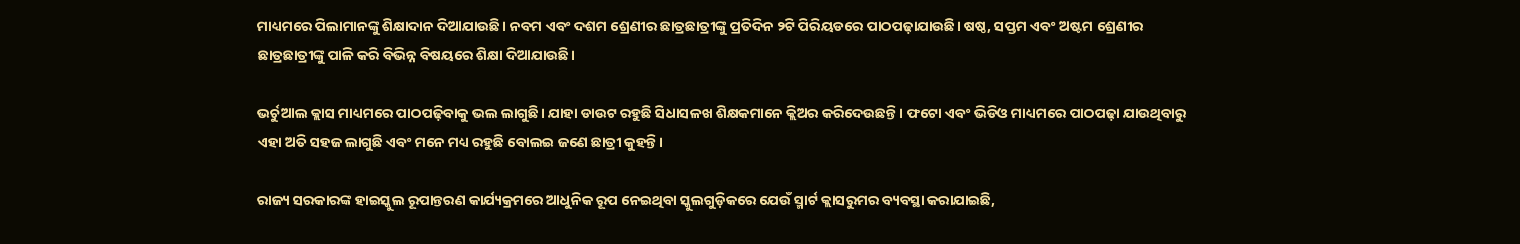ମାଧ୍ୟମରେ ପିଲାମାନଙ୍କୁ ଶିକ୍ଷାଦାନ ଦିଆଯାଉଛି। ନବମ ଏବଂ ଦଶମ ଶ୍ରେଣୀର ଛାତ୍ରଛାତ୍ରୀଙ୍କୁ ପ୍ରତିଦିନ ୨ଟି ପିରିୟଡରେ ପାଠପଢ଼ାଯାଉଛି। ଷଷ୍ଠ, ସପ୍ତମ ଏବଂ ଅଷ୍ଟମ ଶ୍ରେଣୀର ଛାତ୍ରଛାତ୍ରୀଙ୍କୁ ପାଳି କରି ବିଭିନ୍ନ ବିଷୟରେ ଶିକ୍ଷା ଦିଆଯାଉଛି।

ଭର୍ଚୁଆଲ କ୍ଲାସ ମାଧ୍ୟମରେ ପାଠପଢ଼ିବାକୁ ଭଲ ଲାଗୁଛି। ଯାହା ଡାଉଟ ରହୁଛି ସିଧାସଳଖ ଶିକ୍ଷକମାନେ କ୍ଲିଅର କରିଦେଉଛନ୍ତି। ଫଟୋ ଏବଂ ଭିଡିଓ ମାଧ୍ୟମରେ ପାଠପଢ଼ା ଯାଉଥିବାରୁ ଏହା ଅତି ସହଜ ଲାଗୁଛି ଏବଂ ମନେ ମଧ୍ୟ ରହୁଛି ବୋଲଇ ଜଣେ ଛାତ୍ରୀ କୁହନ୍ତି।

ରାଜ୍ୟ ସରକାରଙ୍କ ହାଇସ୍କୁଲ ରୂପାନ୍ତରଣ କାର୍ଯ୍ୟକ୍ରମରେ ଆଧୁନିକ ରୂପ ନେଇଥିବା ସ୍କୁଲଗୁଡ଼ିକରେ ଯେଉଁ ସ୍ମାର୍ଟ କ୍ଲାସରୁମର ବ୍ୟବସ୍ଥା କରାଯାଇଛି,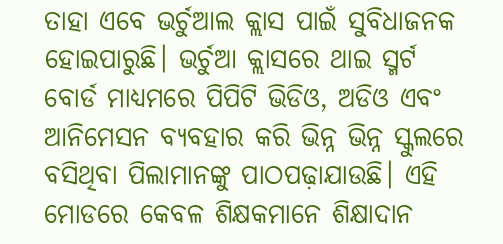ତାହା ଏବେ ଭର୍ଚୁଆଲ କ୍ଲାସ ପାଇଁ ସୁବିଧାଜନକ ହୋଇପାରୁଛି। ଭର୍ଚୁଆ କ୍ଲାସରେ ଥାଇ ସ୍ମର୍ଟ ବୋର୍ଡ ମାଧ୍ୟମରେ ପିପିଟି ଭିଡିଓ, ଅଡିଓ ଏବଂ ଆନିମେସନ ବ୍ୟବହାର କରି ଭିନ୍ନ ଭିନ୍ନ ସ୍କୁଲରେ ବସିଥିବା ପିଲାମାନଙ୍କୁ ପାଠପଢ଼ାଯାଉଛି। ଏହି ମୋଡରେ କେବଳ ଶିକ୍ଷକମାନେ ଶିକ୍ଷାଦାନ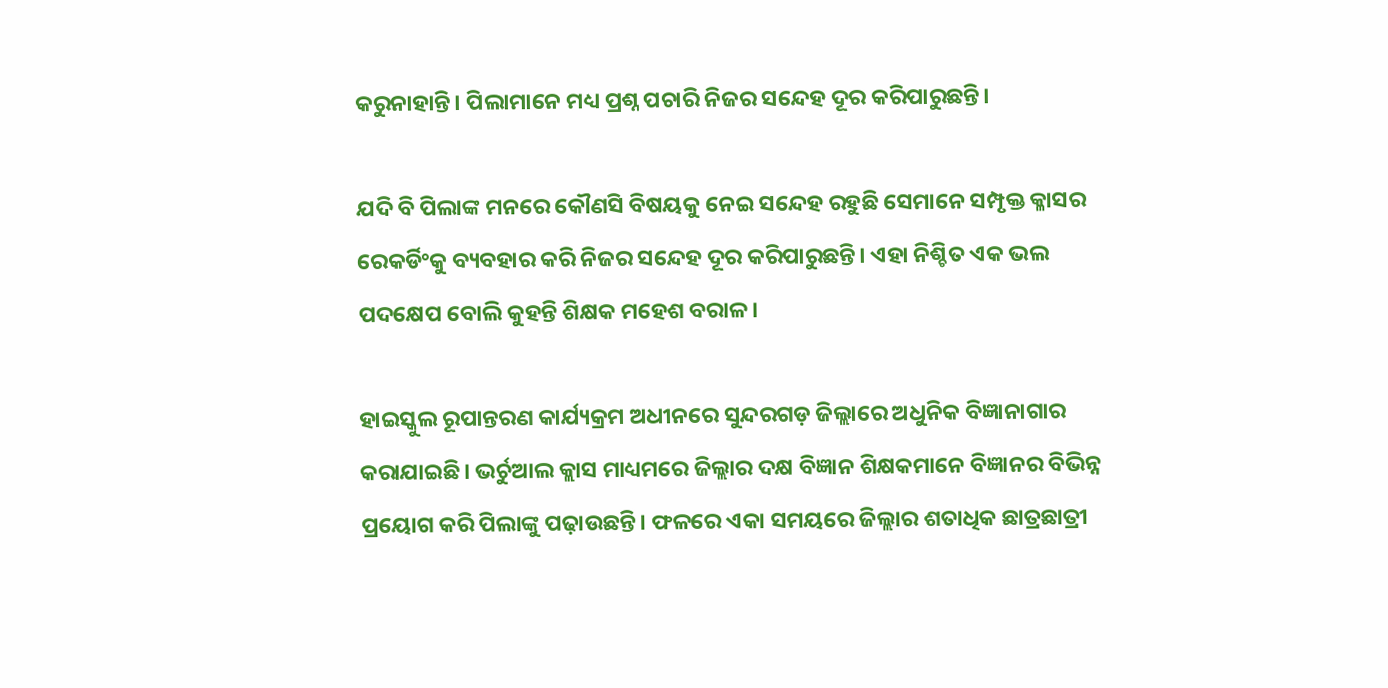କରୁନାହାନ୍ତି। ପିଲାମାନେ ମଧ୍ୟ ପ୍ରଶ୍ନ ପଚାରି ନିଜର ସନ୍ଦେହ ଦୂର କରିପାରୁଛନ୍ତି।

ଯଦି ବି ପିଲାଙ୍କ ମନରେ କୌଣସି ବିଷୟକୁ ନେଇ ସନ୍ଦେହ ରହୁଛି ସେମାନେ ସମ୍ପୃକ୍ତ କ୍ଳାସର ରେକର୍ଡିଂକୁ ବ୍ୟବହାର କରି ନିଜର ସନ୍ଦେହ ଦୂର କରିପାରୁଛନ୍ତି। ଏହା ନିଶ୍ଚିତ ଏକ ଭଲ ପଦକ୍ଷେପ ବୋଲି କୁହନ୍ତି ଶିକ୍ଷକ ମହେଶ ବରାଳ।

ହାଇସ୍କୁଲ ରୂପାନ୍ତରଣ କାର୍ଯ୍ୟକ୍ରମ ଅଧୀନରେ ସୁନ୍ଦରଗଡ଼ ଜିଲ୍ଲାରେ ଅଧୁନିକ ବିଜ୍ଞାନାଗାର କରାଯାଇଛି। ଭର୍ଚୁଆଲ କ୍ଲାସ ମାଧ୍ୟମରେ ଜିଲ୍ଲାର ଦକ୍ଷ ବିଜ୍ଞାନ ଶିକ୍ଷକମାନେ ବିଜ୍ଞାନର ବିଭିନ୍ନ ପ୍ରୟୋଗ କରି ପିଲାଙ୍କୁ ପଢ଼ାଉଛନ୍ତି। ଫଳରେ ଏକା ସମୟରେ ଜିଲ୍ଲାର ଶତାଧିକ ଛାତ୍ରଛାତ୍ରୀ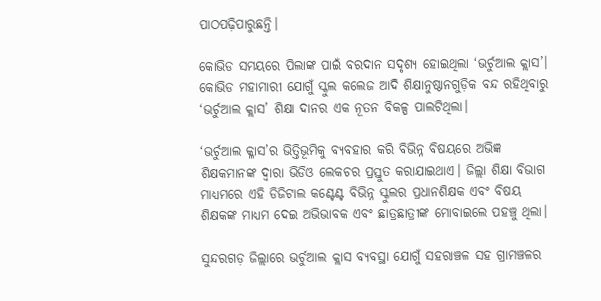ପାଠପଢ଼ିପାରୁଛନ୍ତି।

କୋଭିଡ ସମୟରେ ପିଲାଙ୍କ ପାଇଁ ବରଦାନ ସଦୃଶ୍ୟ ହୋଇଥିଲା ‘ଭର୍ଚୁଆଲ କ୍ଲାସ’। କୋଭିଡ ମହାମାରୀ ଯୋଗୁଁ ସ୍କୁଲ କଲେଜ ଆଦି ଶିକ୍ଷାନୁଷ୍ଠାନଗୁଡ଼ିକ ବନ୍ଦ ରହିଥିବାରୁ ‘ଭର୍ଚୁଆଲ କ୍ଲାସ’ ଶିକ୍ଷା ଦାନର ଏକ ନୂତନ ବିକଳ୍ପ ପାଲଟିଥିଲା।

‘ଭର୍ଚୁଆଲ କ୍ଳାସ’ର ଭିତ୍ତିଭୂମିକୁ ବ୍ୟବହାର କରି ବିଭିନ୍ନ ବିଷୟରେ ଅଭିଜ୍ଞ ଶିକ୍ଷକମାନଙ୍କ ଦ୍ଵାରା ଭିଡିଓ ଲେକଚର ପ୍ରସ୍ତୁତ କରାଯାଇଥାଏ। ଜିଲ୍ଲା ଶିକ୍ଷା ବିଭାଗ ମାଧ୍ୟମରେ ଏହି ଡିଜିଟାଲ କଣ୍ଟେଣ୍ଟ ବିଭିନ୍ନ ସ୍କୁଲର ପ୍ରଧାନଶିକ୍ଷକ ଏବଂ ବିଷୟ ଶିକ୍ଷକଙ୍କ ମାଧ୍ୟମ ଦେଇ ଅଭିଭାବକ ଏବଂ ଛାତ୍ରଛାତ୍ରୀଙ୍କ ମୋବାଇଲେ ପହଞ୍ଚୁ ଥିଲା।

ସୁନ୍ଦରଗଡ଼ ଜିଲ୍ଲାରେ ଭର୍ଚୁଆଲ କ୍ଲାସ ବ୍ୟବସ୍ଥା ଯୋଗୁଁ ସହରାଞ୍ଚଳ ସହ ଗ୍ରାମଞ୍ଚଳର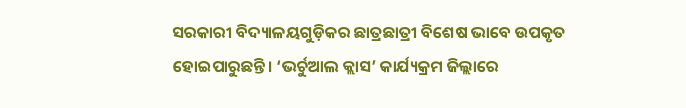ସରକାରୀ ବିଦ୍ୟାଳୟଗୁଡ଼ିକର ଛାତ୍ରଛାତ୍ରୀ ବିଶେଷ ଭାବେ ଉପକୃତ ହୋଇପାରୁଛନ୍ତି। ‘ଭର୍ଚୁଆଲ କ୍ଲାସ’ କାର୍ଯ୍ୟକ୍ରମ ଜିଲ୍ଲାରେ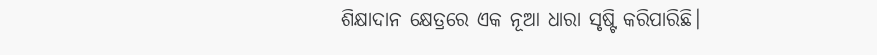ଶିକ୍ଷାଦାନ କ୍ଷେତ୍ରରେ ଏକ ନୂଆ ଧାରା ସୃଷ୍ଟି କରିପାରିଛି।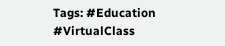Tags: #Education #VirtualClass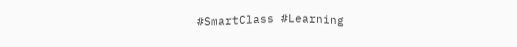#SmartClass #Learning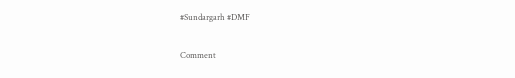#Sundargarh #DMF

Comment